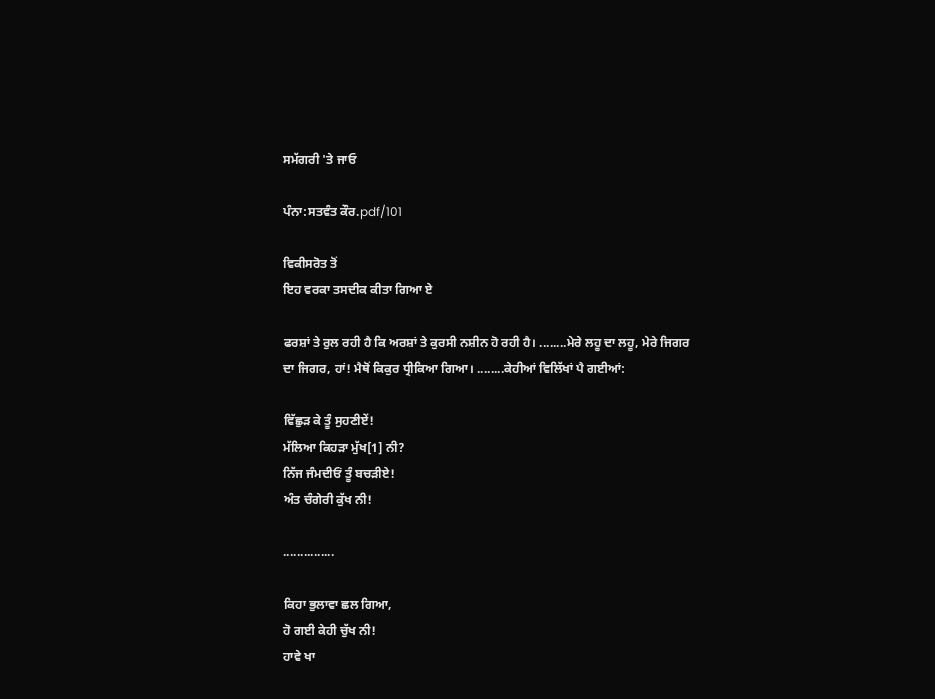ਸਮੱਗਰੀ 'ਤੇ ਜਾਓ

ਪੰਨਾ:ਸਤਵੰਤ ਕੌਰ.pdf/101

ਵਿਕੀਸਰੋਤ ਤੋਂ
ਇਹ ਵਰਕਾ ਤਸਦੀਕ ਕੀਤਾ ਗਿਆ ਏ

ਫਰਸ਼ਾਂ ਤੇ ਰੁਲ ਰਹੀ ਹੈ ਕਿ ਅਰਸ਼ਾਂ ਤੇ ਕੁਰਸੀ ਨਸ਼ੀਨ ਹੋ ਰਹੀ ਹੈ। ........ਮੇਰੇ ਲਹੂ ਦਾ ਲਹੂ, ਮੇਰੇ ਜਿਗਰ ਦਾ ਜਿਗਰ, ਹਾਂ! ਮੈਥੋਂ ਕਿਕੁਰ ਧ੍ਰੀਕਿਆ ਗਿਆ। ........ਕੇਹੀਆਂ ਵਿਲਿੱਖਾਂ ਪੈ ਗਈਆਂ:

ਵਿੱਛੁੜ ਕੇ ਤੂੰ ਸੁਹਣੀਏਂ!
ਮੱਲਿਆ ਕਿਹੜਾ ਮੁੱਖ[1] ਨੀ?
ਨਿੱਜ ਜੰਮਦੀਓਂ ਤੂੰ ਬਚੜੀਏ!
ਅੰਤ ਚੰਗੇਰੀ ਕੁੱਖ ਨੀ!

...............

ਕਿਹਾ ਭੁਲਾਵਾ ਛਲ ਗਿਆ,
ਹੋ ਗਈ ਕੇਹੀ ਚੁੱਖ ਨੀ!
ਹਾਵੇ ਖਾ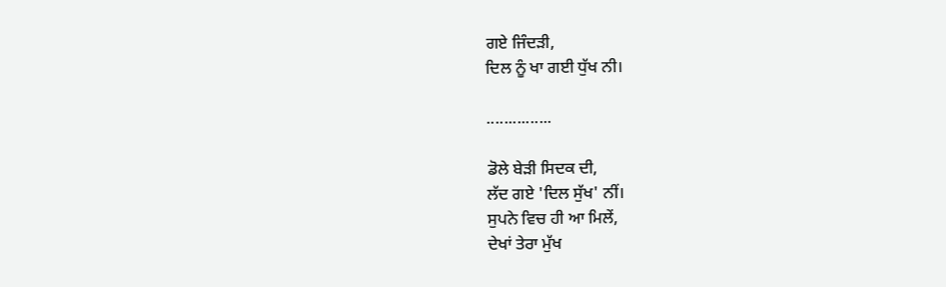ਗਏ ਜਿੰਦੜੀ,
ਦਿਲ ਨੂੰ ਖਾ ਗਈ ਧੁੱਖ ਨੀ।

...............

ਡੋਲੇ ਬੇੜੀ ਸਿਦਕ ਦੀ,
ਲੱਦ ਗਏ 'ਦਿਲ ਸੁੱਖ' ਨੀਂ।
ਸੁਪਨੇ ਵਿਚ ਹੀ ਆ ਮਿਲੇਂ,
ਦੇਖਾਂ ਤੇਰਾ ਮੁੱਖ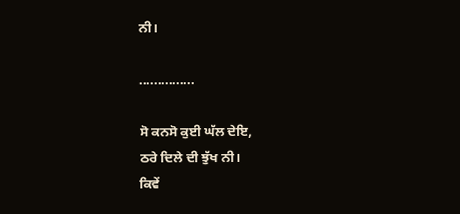ਨੀ।

...............

ਸੋ ਕਨਸੋ ਕੁਈ ਘੱਲ ਦੇਇ,
ਠਰੇ ਦਿਲੇ ਦੀ ਝੁੱਖ ਨੀ।
ਕਿਵੇਂ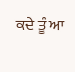ਕਦੇ ਤੂੰ ਆ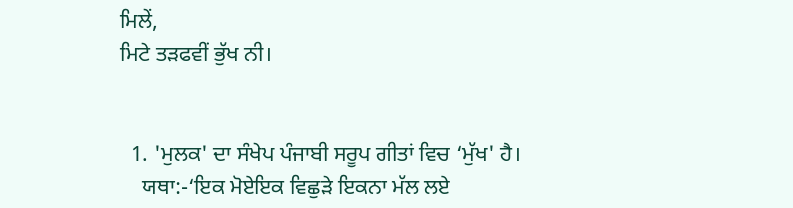ਮਿਲੇਂ,
ਮਿਟੇ ਤੜਫਵੀਂ ਭੁੱਖ ਨੀ।


  1. 'ਮੁਲਕ' ਦਾ ਸੰਖੇਪ ਪੰਜਾਬੀ ਸਰੂਪ ਗੀਤਾਂ ਵਿਚ ‘ਮੁੱਖ' ਹੈ।
    ਯਥਾ:-‘ਇਕ ਮੋਏਇਕ ਵਿਛੁੜੇ ਇਕਨਾ ਮੱਲ ਲਏ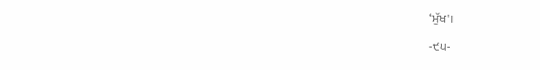‘ਮੁੱਖ'।

-੯੫-